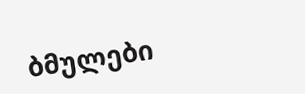ბმულები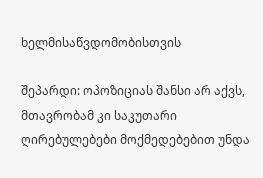ხელმისაწვდომობისთვის

შეპარდი: ოპოზიციას შანსი არ აქვს, მთავრობამ კი საკუთარი ღირებულებები მოქმედებებით უნდა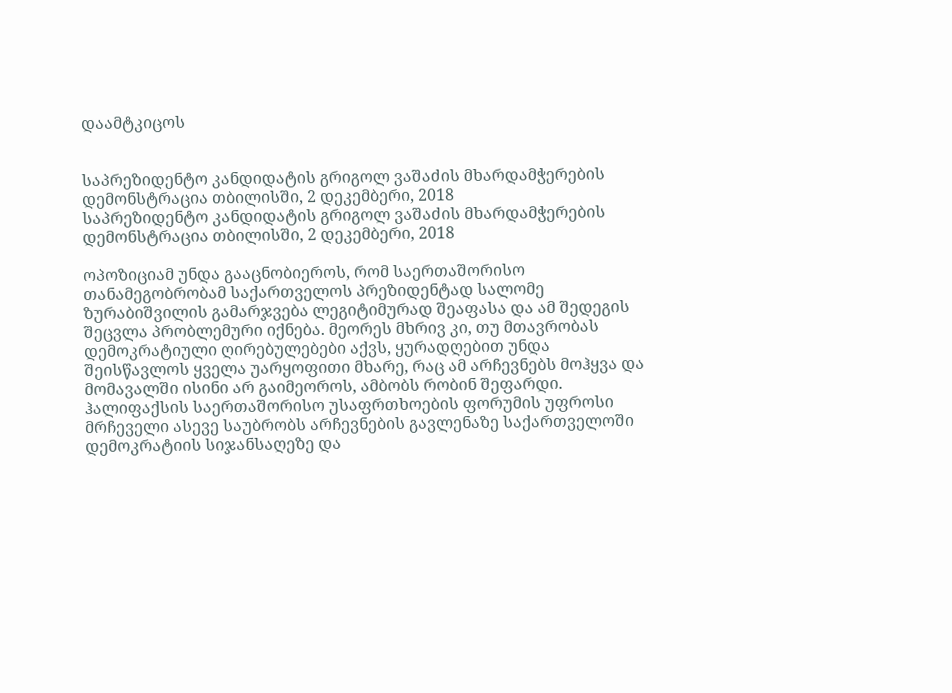დაამტკიცოს


საპრეზიდენტო კანდიდატის გრიგოლ ვაშაძის მხარდამჭერების დემონსტრაცია თბილისში, 2 დეკემბერი, 2018
საპრეზიდენტო კანდიდატის გრიგოლ ვაშაძის მხარდამჭერების დემონსტრაცია თბილისში, 2 დეკემბერი, 2018

ოპოზიციამ უნდა გააცნობიეროს, რომ საერთაშორისო თანამეგობრობამ საქართველოს პრეზიდენტად სალომე ზურაბიშვილის გამარჯვება ლეგიტიმურად შეაფასა და ამ შედეგის შეცვლა პრობლემური იქნება. მეორეს მხრივ კი, თუ მთავრობას დემოკრატიული ღირებულებები აქვს, ყურადღებით უნდა შეისწავლოს ყველა უარყოფითი მხარე, რაც ამ არჩევნებს მოჰყვა და მომავალში ისინი არ გაიმეოროს, ამბობს რობინ შეფარდი. ჰალიფაქსის საერთაშორისო უსაფრთხოების ფორუმის უფროსი მრჩეველი ასევე საუბრობს არჩევნების გავლენაზე საქართველოში დემოკრატიის სიჯანსაღეზე და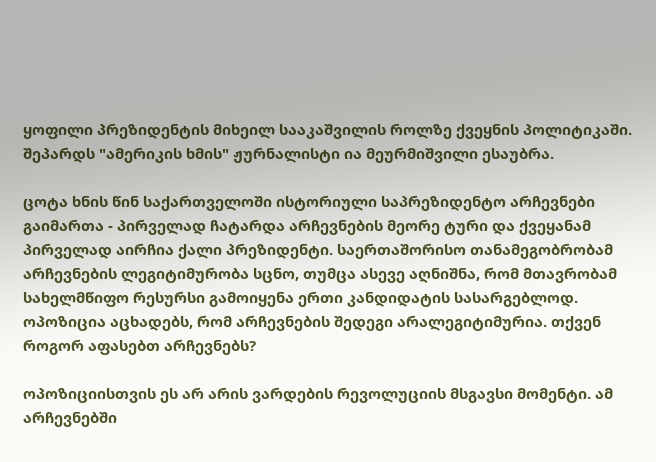ყოფილი პრეზიდენტის მიხეილ სააკაშვილის როლზე ქვეყნის პოლიტიკაში. შეპარდს "ამერიკის ხმის" ჟურნალისტი ია მეურმიშვილი ესაუბრა.

ცოტა ხნის წინ საქართველოში ისტორიული საპრეზიდენტო არჩევნები გაიმართა - პირველად ჩატარდა არჩევნების მეორე ტური და ქვეყანამ პირველად აირჩია ქალი პრეზიდენტი. საერთაშორისო თანამეგობრობამ არჩევნების ლეგიტიმურობა სცნო, თუმცა ასევე აღნიშნა, რომ მთავრობამ სახელმწიფო რესურსი გამოიყენა ერთი კანდიდატის სასარგებლოდ. ოპოზიცია აცხადებს, რომ არჩევნების შედეგი არალეგიტიმურია. თქვენ როგორ აფასებთ არჩევნებს?

ოპოზიციისთვის ეს არ არის ვარდების რევოლუციის მსგავსი მომენტი. ამ არჩევნებში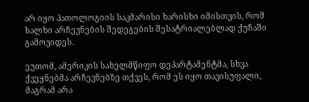არ იყო პათოლოგიის საკმარისი ხარისხი იმისთვის, რომ ხალხი არჩევნების შედეგების შესატრიალებლად ქუჩაში გამოვიდეს.

ეუთომ, ამერიკის სახელმწიფო დეპარტამენტმა, სხვა ქვეყნებმა არჩევნებზე თქვეს, რომ ეს იყო თავისუფალი, მაგრამ არა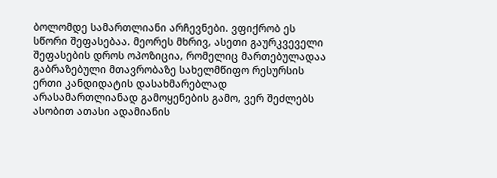ბოლომდე სამართლიანი არჩევნები. ვფიქრობ ეს სწორი შეფასებაა. მეორეს მხრივ, ასეთი გაურკვეველი შეფასების დროს ოპოზიცია, რომელიც მართებულადაა გაბრაზებული მთავრობაზე სახელმწიფო რესურსის ერთი კანდიდატის დასახმარებლად არასამართლიანად გამოყენების გამო, ვერ შეძლებს ასობით ათასი ადამიანის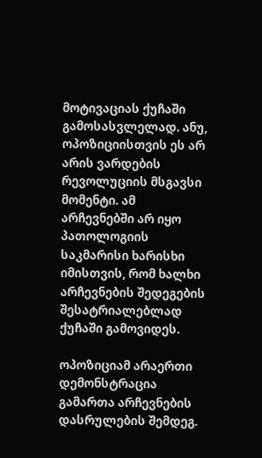მოტივაციას ქუჩაში გამოსასვლელად. ანუ, ოპოზიციისთვის ეს არ არის ვარდების რევოლუციის მსგავსი მომენტი. ამ არჩევნებში არ იყო პათოლოგიის საკმარისი ხარისხი იმისთვის, რომ ხალხი არჩევნების შედეგების შესატრიალებლად ქუჩაში გამოვიდეს.

ოპოზიციამ არაერთი დემონსტრაცია გამართა არჩევნების დასრულების შემდეგ.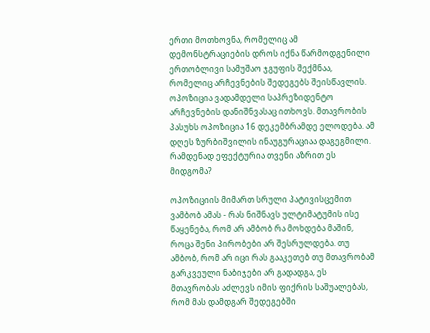ერთი მოთხოვნა, რომელიც ამ დემონსტრაციების დროს იქნა წარმოდგენილი ერთობლივი სამუშაო ჯგუფის შექმნაა, რომელიც არჩევნების შედეგებს შეისწავლის. ოპოზიცია ვადამდელი საპრეზიდენტო არჩევნების დანიშნვასაც ითხოვს. მთავრობის პასუხს ოპოზიცია 16 დეკემბრამდე ელოდება. ამ დღეს ზურბიშვილის ინაუგურაციაა დაგეგმილი. რამდენად ეფექტურია თვენი აზრით ეს მიდგომა?

ოპოზიციის მიმართ სრული პატივისცემით ვამბობ ამას - რას ნიშნავს ულტიმატუმის ისე წაყენება, რომ არ ამბობ რა მოხდება მაშინ, როცა შენი პირობები არ შესრულდება. თუ ამბობ, რომ არ იცი რას გააკეთებ თუ მთავრობამ გარკვეული ნაბიჯები არ გადადგა, ეს მთავრობას აძლევს იმის ფიქრის საშუალებას, რომ მას დამდგარ შედეგებში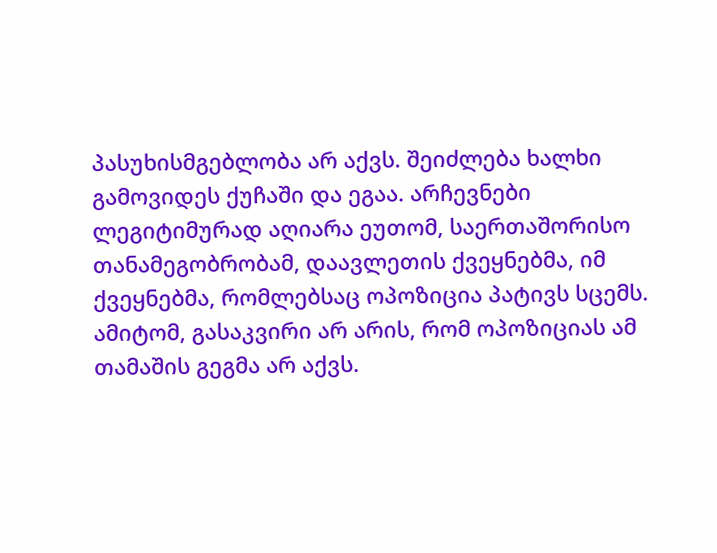პასუხისმგებლობა არ აქვს. შეიძლება ხალხი გამოვიდეს ქუჩაში და ეგაა. არჩევნები ლეგიტიმურად აღიარა ეუთომ, საერთაშორისო თანამეგობრობამ, დაავლეთის ქვეყნებმა, იმ ქვეყნებმა, რომლებსაც ოპოზიცია პატივს სცემს. ამიტომ, გასაკვირი არ არის, რომ ოპოზიციას ამ თამაშის გეგმა არ აქვს.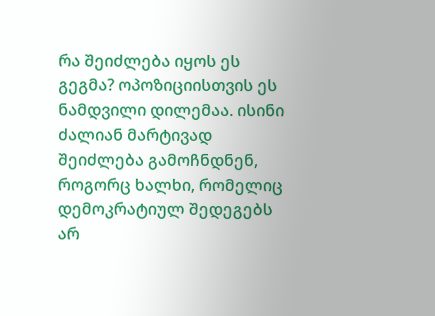რა შეიძლება იყოს ეს გეგმა? ოპოზიციისთვის ეს ნამდვილი დილემაა. ისინი ძალიან მარტივად შეიძლება გამოჩნდნენ, როგორც ხალხი, რომელიც დემოკრატიულ შედეგებს არ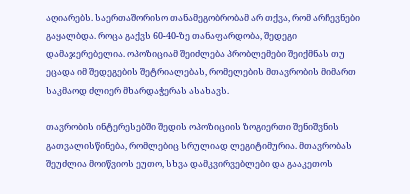აღიარებს. საერთაშორისო თანამეგობრობამ არ თქვა, რომ არჩევნები გაყალბდა. როცა გაქვს 60-40-ზე თანაფარდობა, შედეგი დამაჯერებელია. ოპოზიციამ შეიძლება პრობლემები შეიქმნას თუ ეცადა იმ შედეგების შეტრიალებას, რომელების მთავრობის მიმართ საკმაოდ ძლიერ მხარდაჭერას ასახავს.

თავრობის ინტერესებში შედის ოპოზიციის ზოგიერთი შენიშვნის გათვალისწინება, რომლებიც სრულიად ლეგიტიმურია. მთავრობას შეუძლია მოიწვიოს ეუთო, სხვა დამკვირვებლები და გააკეთოს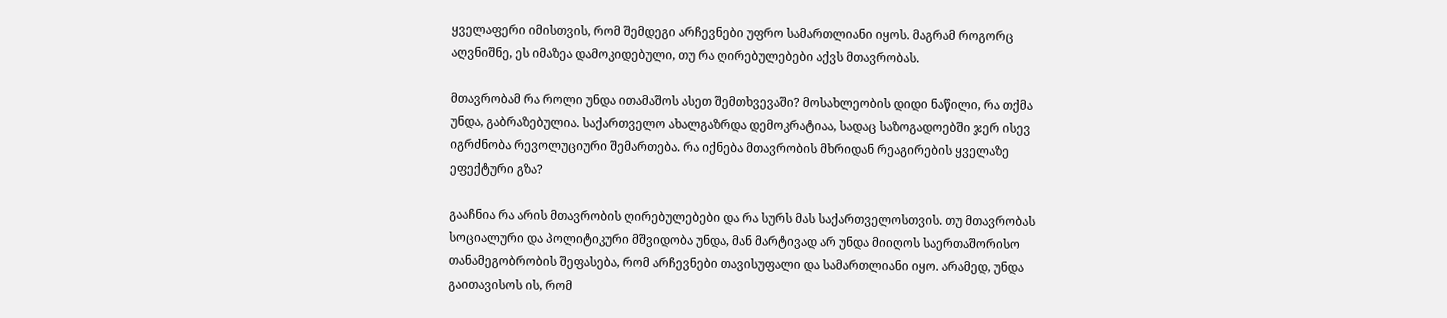ყველაფერი იმისთვის, რომ შემდეგი არჩევნები უფრო სამართლიანი იყოს. მაგრამ როგორც აღვნიშნე, ეს იმაზეა დამოკიდებული, თუ რა ღირებულებები აქვს მთავრობას.

მთავრობამ რა როლი უნდა ითამაშოს ასეთ შემთხვევაში? მოსახლეობის დიდი ნაწილი, რა თქმა უნდა, გაბრაზებულია. საქართველო ახალგაზრდა დემოკრატიაა, სადაც საზოგადოებში ჯერ ისევ იგრძნობა რევოლუციური შემართება. რა იქნება მთავრობის მხრიდან რეაგირების ყველაზე ეფექტური გზა?

გააჩნია რა არის მთავრობის ღირებულებები და რა სურს მას საქართველოსთვის. თუ მთავრობას სოციალური და პოლიტიკური მშვიდობა უნდა, მან მარტივად არ უნდა მიიღოს საერთაშორისო თანამეგობრობის შეფასება, რომ არჩევნები თავისუფალი და სამართლიანი იყო. არამედ, უნდა გაითავისოს ის, რომ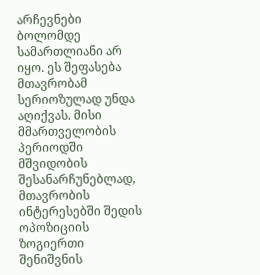არჩევნები ბოლომდე სამართლიანი არ იყო. ეს შეფასება მთავრობამ სერიოზულად უნდა აღიქვას. მისი მმართველობის პერიოდში მშვიდობის შესანარჩუნებლად, მთავრობის ინტერესებში შედის ოპოზიციის ზოგიერთი შენიშვნის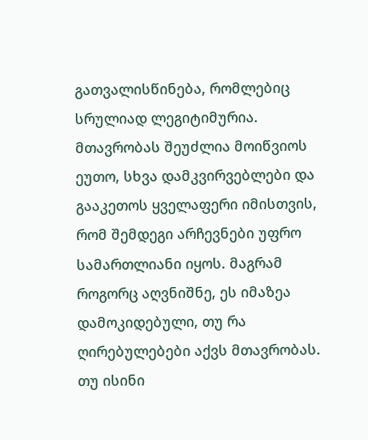გათვალისწინება, რომლებიც სრულიად ლეგიტიმურია. მთავრობას შეუძლია მოიწვიოს ეუთო, სხვა დამკვირვებლები და გააკეთოს ყველაფერი იმისთვის, რომ შემდეგი არჩევნები უფრო სამართლიანი იყოს. მაგრამ როგორც აღვნიშნე, ეს იმაზეა დამოკიდებული, თუ რა ღირებულებები აქვს მთავრობას. თუ ისინი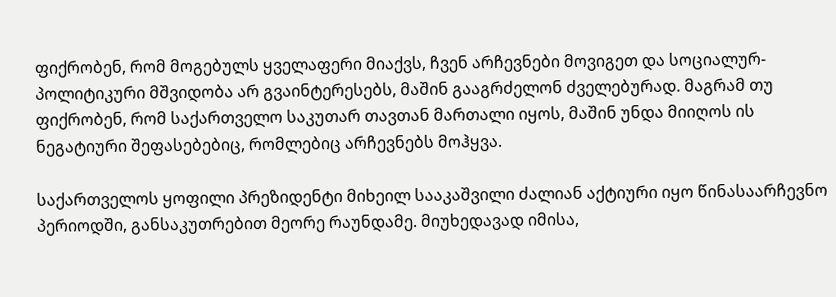ფიქრობენ, რომ მოგებულს ყველაფერი მიაქვს, ჩვენ არჩევნები მოვიგეთ და სოციალურ-პოლიტიკური მშვიდობა არ გვაინტერესებს, მაშინ გააგრძელონ ძველებურად. მაგრამ თუ ფიქრობენ, რომ საქართველო საკუთარ თავთან მართალი იყოს, მაშინ უნდა მიიღოს ის ნეგატიური შეფასებებიც, რომლებიც არჩევნებს მოჰყვა.

საქართველოს ყოფილი პრეზიდენტი მიხეილ სააკაშვილი ძალიან აქტიური იყო წინასაარჩევნო პერიოდში, განსაკუთრებით მეორე რაუნდამე. მიუხედავად იმისა,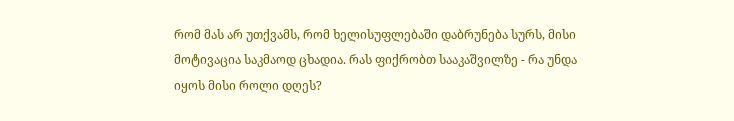რომ მას არ უთქვამს, რომ ხელისუფლებაში დაბრუნება სურს, მისი მოტივაცია საკმაოდ ცხადია. რას ფიქრობთ სააკაშვილზე - რა უნდა იყოს მისი როლი დღეს?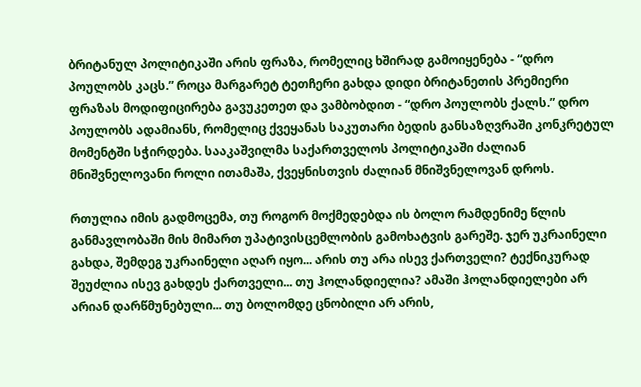ბრიტანულ პოლიტიკაში არის ფრაზა, რომელიც ხშირად გამოიყენება - “დრო პოულობს კაცს.” როცა მარგარეტ ტეთჩერი გახდა დიდი ბრიტანეთის პრემიერი ფრაზას მოდიფიცირება გავუკეთეთ და ვამბობდით - “დრო პოულობს ქალს.” დრო პოულობს ადამიანს, რომელიც ქვეყანას საკუთარი ბედის განსაზღვრაში კონკრეტულ მომენტში სჭირდება. სააკაშვილმა საქართველოს პოლიტიკაში ძალიან მნიშვნელოვანი როლი ითამაშა, ქვეყნისთვის ძალიან მნიშვნელოვან დროს.

რთულია იმის გადმოცემა, თუ როგორ მოქმედებდა ის ბოლო რამდენიმე წლის განმავლობაში მის მიმართ უპატივისცემლობის გამოხატვის გარეშე. ჯერ უკრაინელი გახდა, შემდეგ უკრაინელი აღარ იყო... არის თუ არა ისევ ქართველი? ტექნიკურად შეუძლია ისევ გახდეს ქართველი... თუ ჰოლანდიელია? ამაში ჰოლანდიელები არ არიან დარწმუნებული... თუ ბოლომდე ცნობილი არ არის,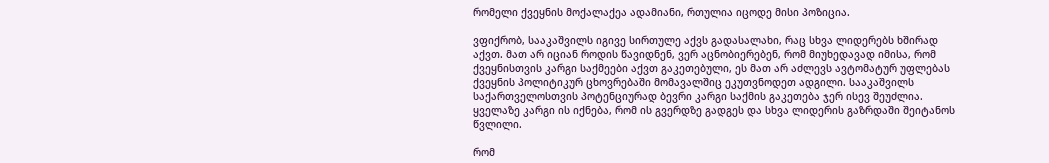რომელი ქვეყნის მოქალაქეა ადამიანი, რთულია იცოდე მისი პოზიცია.

ვფიქრობ, სააკაშვილს იგივე სირთულე აქვს გადასალახი, რაც სხვა ლიდერებს ხშირად აქვთ. მათ არ იციან როდის წავიდნენ, ვერ აცნობიერებენ, რომ მიუხედავად იმისა, რომ ქვეყნისთვის კარგი საქმეები აქვთ გაკეთებული, ეს მათ არ აძლევს ავტომატურ უფლებას ქვეყნის პოლიტიკურ ცხოვრებაში მომავალშიც ეკუთვნოდეთ ადგილი. სააკაშვილს საქართველოსთვის პოტენციურად ბევრი კარგი საქმის გაკეთება ჯერ ისევ შეუძლია. ყველაზე კარგი ის იქნება, რომ ის გვერდზე გადგეს და სხვა ლიდერის გაზრდაში შეიტანოს წვლილი.

რომ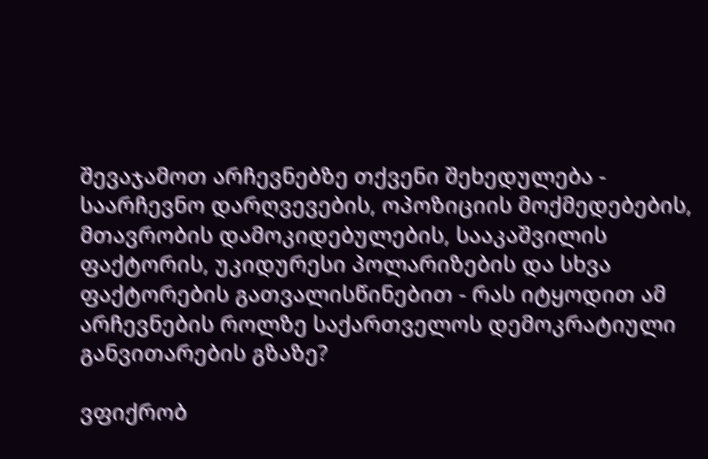შევაჯამოთ არჩევნებზე თქვენი შეხედულება - საარჩევნო დარღვევების, ოპოზიციის მოქმედებების, მთავრობის დამოკიდებულების, სააკაშვილის ფაქტორის, უკიდურესი პოლარიზების და სხვა ფაქტორების გათვალისწინებით - რას იტყოდით ამ არჩევნების როლზე საქართველოს დემოკრატიული განვითარების გზაზე?

ვფიქრობ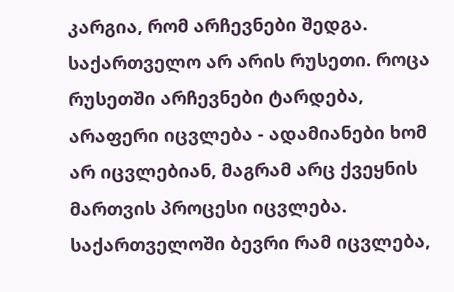კარგია, რომ არჩევნები შედგა. საქართველო არ არის რუსეთი. როცა რუსეთში არჩევნები ტარდება, არაფერი იცვლება - ადამიანები ხომ არ იცვლებიან, მაგრამ არც ქვეყნის მართვის პროცესი იცვლება. საქართველოში ბევრი რამ იცვლება,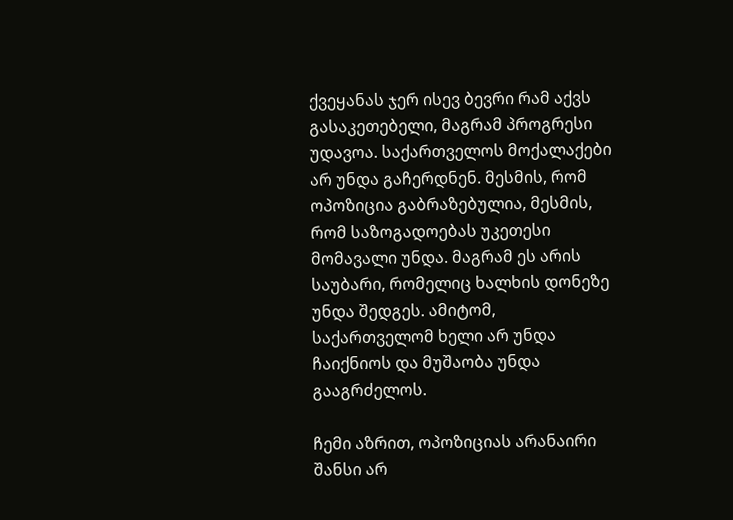ქვეყანას ჯერ ისევ ბევრი რამ აქვს გასაკეთებელი, მაგრამ პროგრესი უდავოა. საქართველოს მოქალაქები არ უნდა გაჩერდნენ. მესმის, რომ ოპოზიცია გაბრაზებულია, მესმის, რომ საზოგადოებას უკეთესი მომავალი უნდა. მაგრამ ეს არის საუბარი, რომელიც ხალხის დონეზე უნდა შედგეს. ამიტომ, საქართველომ ხელი არ უნდა ჩაიქნიოს და მუშაობა უნდა გააგრძელოს.

ჩემი აზრით, ოპოზიციას არანაირი შანსი არ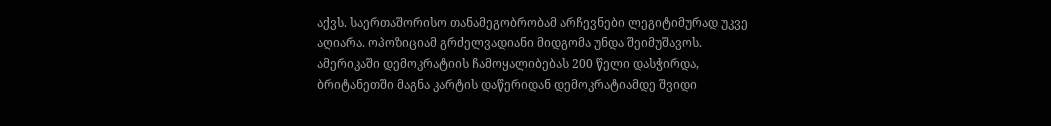აქვს. საერთაშორისო თანამეგობრობამ არჩევნები ლეგიტიმურად უკვე აღიარა. ოპოზიციამ გრძელვადიანი მიდგომა უნდა შეიმუშავოს. ამერიკაში დემოკრატიის ჩამოყალიბებას 200 წელი დასჭირდა, ბრიტანეთში მაგნა კარტის დაწერიდან დემოკრატიამდე შვიდი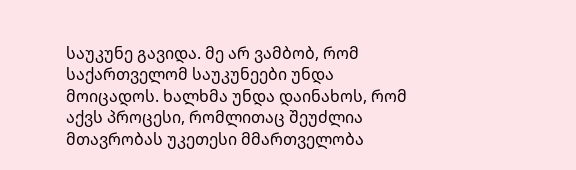საუკუნე გავიდა. მე არ ვამბობ, რომ საქართველომ საუკუნეები უნდა მოიცადოს. ხალხმა უნდა დაინახოს, რომ აქვს პროცესი, რომლითაც შეუძლია მთავრობას უკეთესი მმართველობა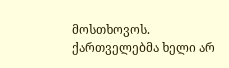მოსთხოვოს. ქართველებმა ხელი არ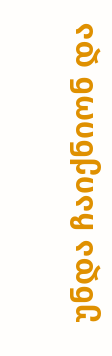უნდა ჩაიქნიონ და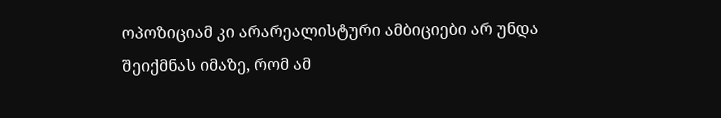ოპოზიციამ კი არარეალისტური ამბიციები არ უნდა შეიქმნას იმაზე, რომ ამ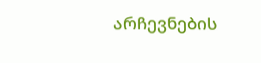არჩევნების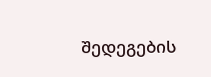შედეგების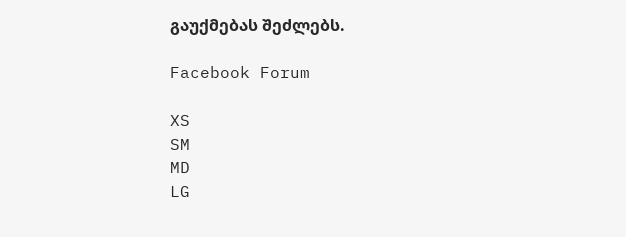გაუქმებას შეძლებს.

Facebook Forum

XS
SM
MD
LG